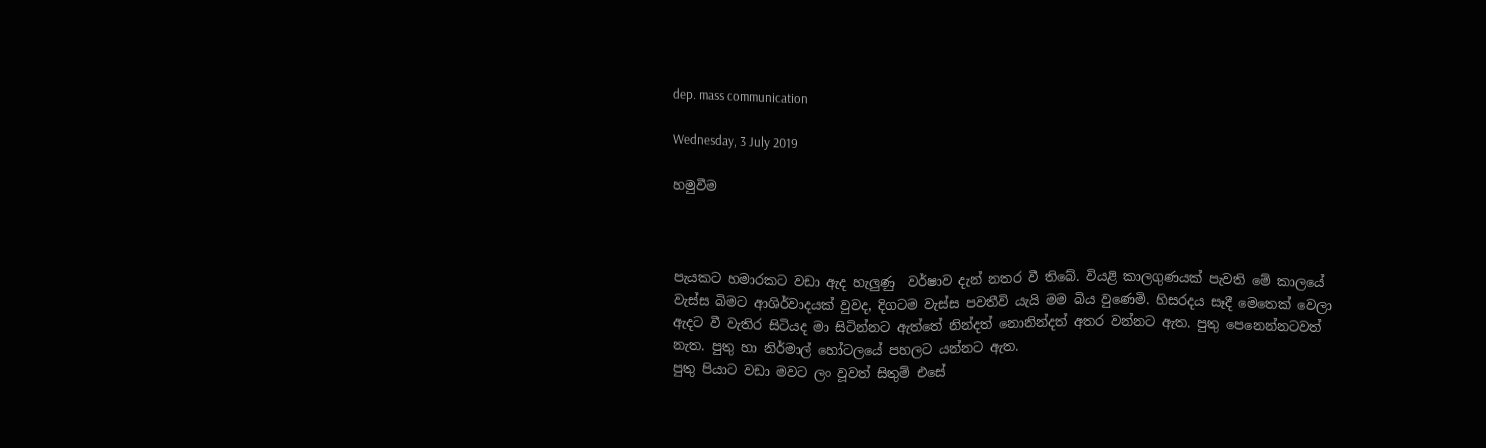dep. mass communication

Wednesday, 3 July 2019

හමුවීම



පැයකට හමාරකට වඩා ඇද හැලුණු  වර්ෂාව දැන් නතර වී තිබේ. වියළි කාලගුණයක් පැවති මේ කාලයේ වැස්ස බිමට ආශිර්වාදයක් වුවද, දිගටම වැස්ස පවතීවි යැයි මම බිය වුණෙමි. හිසරදය සෑදී මෙතෙක් වෙලා ඇදට වී වැතිර සිටියද මා සිටින්නට ඇත්තේ නින්දත් නොනින්දත් අතර වන්නට ඇත. පුතු පෙනෙන්නටවත් නැත. පුතු හා නිර්මාල් හෝටලයේ පහලට යන්නට ඇත.
පුතු පියාට වඩා මවට ලං වූවත් සිතුම් එසේ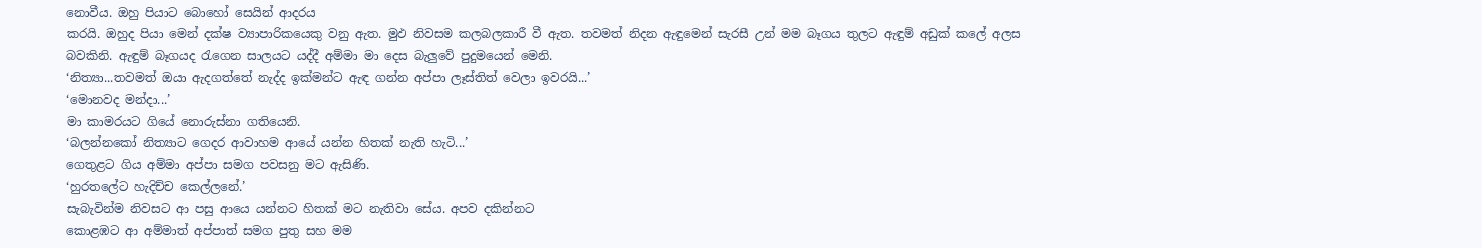නොවීය. ඔහු පියාට බොහෝ සෙයින් ආදරය
කරයි. ඔහුද පියා මෙන් දක්ෂ ව්‍යාපාරිකයෙකු වනු ඇත. මුඵ නිවසම කලබලකාරී වී ඇත. තවමත් නිදන ඇඳුමෙන් සැරසී උන් මම බෑගය තුලට ඇඳුම් අඩුක් කලේ අලස බවකිනි. ඇඳුම් බෑගයද රැගෙන සාලයට යද්දී අම්මා මා දෙස බැලුවේ පුදුමයෙන් මෙනි.
‘නිත්‍යා...තවමත් ඔයා ඇදගත්තේ නැද්ද ඉක්මන්ට ඇඳ ගන්න අප්පා ලෑස්තිත් වෙලා ඉවරයි...’
‘මොනවද මන්දා...’
මා කාමරයට ගියේ නොරුස්නා ගතියෙනි.
‘බලන්නකෝ නිත්‍යාට ගෙදර ආවාහම ආයේ යන්න හිතක් නැති හැටි...’
ගෙතුළට ගිය අම්මා අප්පා සමග පවසනු මට ඇසිණි.
‘හුරතලේට හැදිච්ච කෙල්ලනේ.’
සැබැවින්ම නිවසට ආ පසු ආයෙ යන්නට හිතක් මට නැතිවා සේය. අපව දකින්නට
කොළඹට ආ අම්මාත් අප්පාත් සමග පුතු සහ මම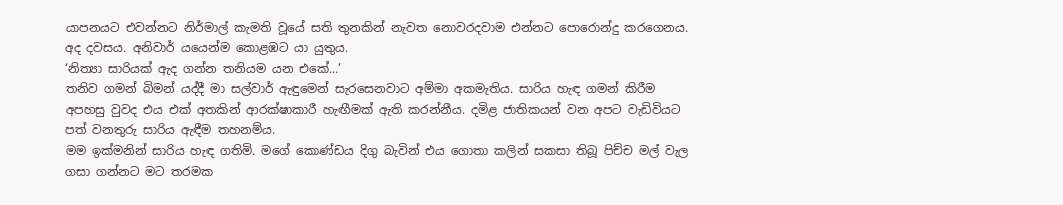යාපනයට එවන්නට නිර්මාල් කැමති වූයේ සති තුනකින් නැවත නොවරදවාම එන්නට පොරොන්දු කරගෙනය. අද දවසය. අනිවාර් යයෙන්ම කොළඹට යා යුතුය.
‘නිත්‍යා සාරියක් ඇද ගන්න තනියම යන එකේ...’
තනිව ගමන් බිමන් යද්දී මා සල්වාර් ඇඳුමෙන් සැරසෙනවාට අම්මා අකමැතිය. සාරිය හැඳ ගමන් කිරීම අපහසු වුවද එය එක් අතකින් ආරක්ෂාකාරී හැඟීමක් ඇති කරන්නීය. දමිළ ජාතිකයන් වන අපට වැඩිවියට පත් වනතුරු සාරිය ඇඳීම තහනම්ය.
මම ඉක්මනින් සාරිය හැඳ ගතිමි. මගේ කොණ්ඩය දිගු බැවින් එය ගොතා කලින් සකසා තිබූ පිච්ච මල් වැල ගසා ගන්නට මට තරමක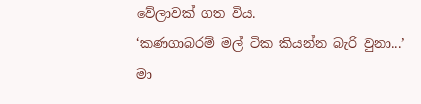වේලාවක් ගත විය.
‘කණගාබරම් මල් ටික කියන්න බැරි වුනා...’
මා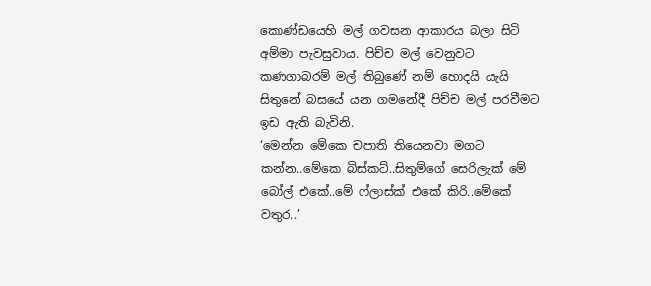කොණ්ඩයෙහි මල් ගවසන ආකාරය බලා සිටි අම්මා පැවසුවාය. පිච්ච මල් වෙනුවට
කණගාබරම් මල් තිබුණේ නම් හොදයි යැයි සිතුනේ බසයේ යන ගමනේදී පිච්ච මල් පරවීමට ඉඩ ඇති බැවිනි.
‘මෙන්න මේකෙ චපාති තියෙනවා මගට කන්න..මේකෙ බිස්කට්..සිතුම්ගේ සෙරිලැක් මේ බෝල් එකේ..මේ ෆ්ලාස්ක් එකේ කිරි..මේකේ වතුර..’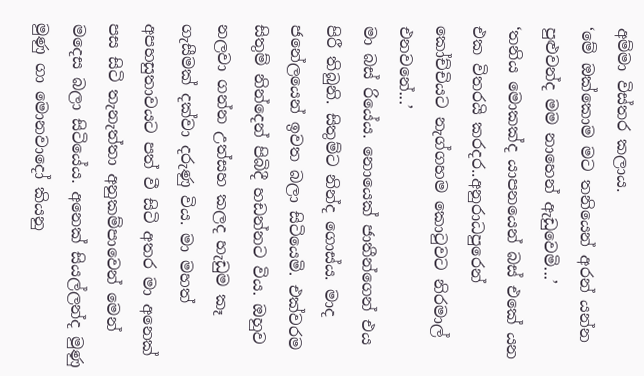අම්මා විස්තර කලාය.
‘මේ ඔක්කොම මට තනියෙන් අරන් යන්න පුළුවන්ද මම නාහෙන් ඇඩුවෙමි...’
‘තනිය මොකක්ද යාපනයෙන් බස් එකේ යන එක විතරයි කරදර..අනුරාධපුරෙන් කෝච්චියට නැග්ගහම කොටුවට නිරමාල් එනවනේ...’
මා බස් රියේය. නොයෙක් ජාතීන්ගෙන් එය පිරී තිබුනි. සිතුම්ට නින්ද ගොස්ය. මාද
ජනේලයෙන් ඉවත බලා සිටියෙමි. එක්වරම සිතුම් නින්දෙන් පිබිදී හඩන්නට විය. ඔහුව නලවා ගන්න උත්සහ කලද හැඩුම කෑ ගැසීමක් දක්වා දරුණු විය. මා මහත් අපහසුතාවයට පත් වී සිටි අතර මා අනෙක් පස සිටි තැනැත්තා අනුකම්පාවෙන් මෙන් මදෙස බලා සිටියේය. අනෙක් සියල්ලන්ද මුණු මුණු ගා මොනවාදෝ කියනු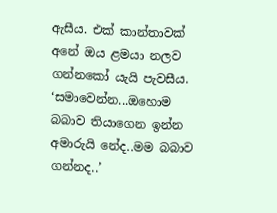ඇසීය. එක් කාන්තාවක් අනේ ඔය ළමයා නලව ගන්නකෝ යැයි පැවසීය.
‘සමාවෙන්න...ඔහොම බබාව තියාගෙන ඉන්න අමාරුයි නේද..මම බබාව ගන්නද..’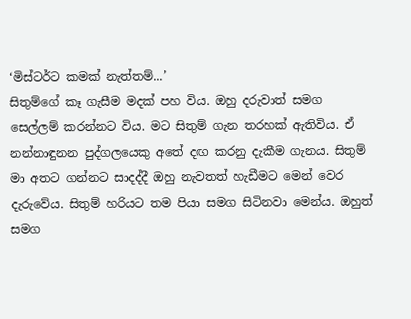‘මිස්ටර්ට කමක් නැත්තම්...’
සිතුම්ගේ කෑ ගැසීම මදක් පහ විය. ඔහු දරුවාත් සමග සෙල්ලම් කරන්නට විය. මට සිතුම් ගැන තරහක් ඇතිවිය. ඒ නන්නාඳුනන පුද්ගලයෙකු අතේ දඟ කරනු දැකීම ගැනය. සිතුම් මා අතට ගන්නට සාදද්දී ඔහු නැවතත් හැඩීමට මෙන් වෙර දැරුවේය. සිතුම් හරියට තම පියා සමග සිටිනවා මෙන්ය. ඔහුත් සමග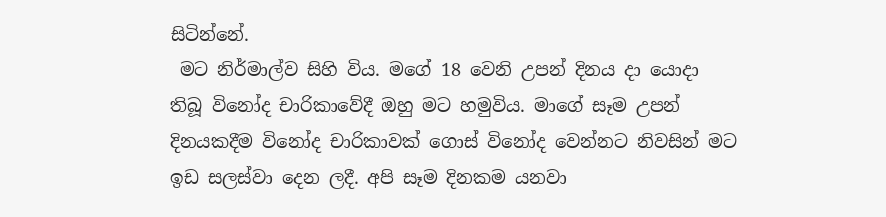සිටින්නේ.
 මට නිර්මාල්ව සිහි විය. මගේ 18 වෙනි උපන් දිනය දා යොදා තිබූ විනෝද චාරිකාවේදී ඔහු මට හමුවිය. මාගේ සෑම උපන් දිනයකදීම විනෝද චාරිකාවක් ගොස් විනෝද වෙන්නට නිවසින් මට ඉඩ සලස්වා දෙන ලදී. අපි සෑම දිනකම යනවා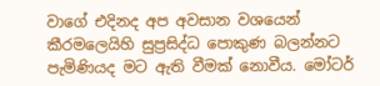වාගේ එදිනද අප අවසාන වශයෙන් කීරමලෙයිහි සුප්‍රසිද්ධ පොකුණ බලන්නට පැමිණියද මට ඇති වීමක් නොවීය. මෝටර්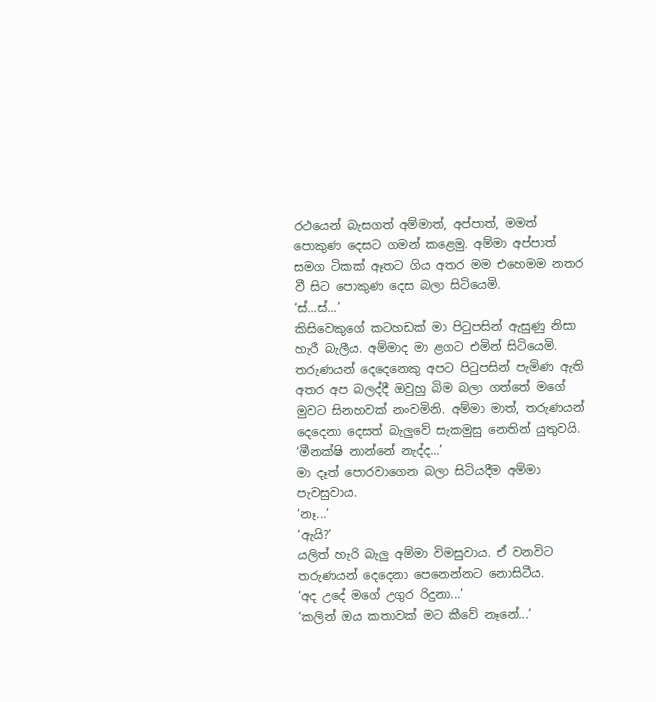රථයෙන් බැසගත් අම්මාත්, අප්පාත්, මමත් පොකුණ දෙසට ගමන් කළෙමු. අම්මා අප්පාත් සමග ටිකක් ඈතට ගිය අතර මම එහෙමම නතර වී සිට පොකුණ දෙස බලා සිටියෙමි.
‘ස්...ස්...’
කිසිවෙකුගේ කටහඩක් මා පිටුපසින් ඇසුණු නිසා හැරී බැලීය. අම්මාද මා ළගට එමින් සිටියෙමි. තරුණයන් දෙදෙනෙකු අපට පිටුපසින් පැමිණ ඇති අතර අප බලද්දී ඔවුහු බිම බලා ගත්තේ මගේ මුවට සිනහවක් නංවමිනි. අම්මා මාත්, තරුණයන් දෙදෙනා දෙසත් බැලුවේ සැකමුසු නෙතින් යුතුවයි.
‘මීනක්ෂි නාන්නේ නැද්ද...’
මා දෑත් පොරවාගෙන බලා සිටියදීම අම්මා පැවසුවාය.
‘නෑ...’
‘ඇයි?’
යලිත් හැරි බැලු අම්මා විමසුවාය. ඒ වනවිට තරුණයන් දෙදෙනා පෙනෙන්නට නොසිටීය.
‘අද උදේ මගේ උගුර රිදුනා...’
‘කලින් ඔය කතාවක් මට කීවේ නෑනේ...’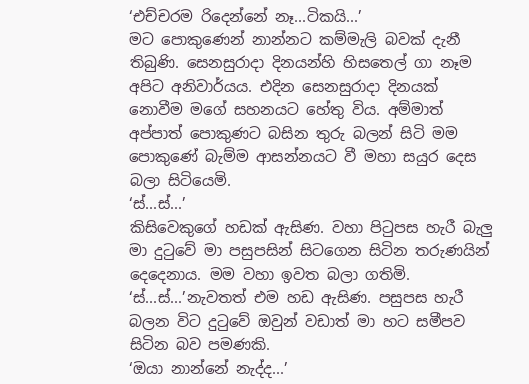‘එච්චරම රිදෙන්නේ නෑ...ටිකයි...’
මට පොකුණෙන් නාන්නට කම්මැලි බවක් දැනී තිබුණි. සෙනසුරාදා දිනයන්හි හිසතෙල් ගා නෑම අපිට අනිවාර්යය. එදින සෙනසුරාදා දිනයක් නොවීම මගේ සහනයට හේතු විය. අම්මාත් අප්පාත් පොකුණට බසින තුරු බලන් සිටි මම පොකුණේ බැම්ම ආසන්නයට වී මහා සයුර දෙස බලා සිටියෙමි.
‘ස්...ස්...’
කිසිවෙකුගේ හඩක් ඇසිණ. වහා පිටුපස හැරී බැලු මා දුටුවේ මා පසුපසින් සිටගෙන සිටින තරුණයින් දෙදෙනාය. මම වහා ඉවත බලා ගතිමි.
‘ස්...ස්...’නැවතත් එම හඩ ඇසිණ. පසුපස හැරී බලන විට දුටුවේ ඔවුන් වඩාත් මා හට සමීපව සිටින බව පමණකි.
‘ඔයා නාන්නේ නැද්ද...’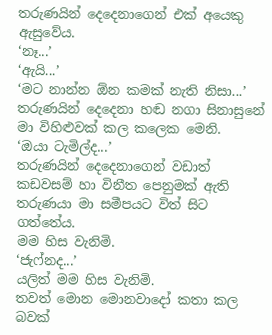තරුණයින් දෙදෙනාගෙන් එක් අයෙකු ඇසුවේය.
‘නෑ...’
‘ඇයි...’
‘මට නාන්න ඕන කමක් නැති නිසා...’
තරුණයින් දෙදෙනා හඬ නගා සිනාසුනේ මා විහිළුවක් කල කලෙක මෙනි.
‘ඔයා ටැමිල්ද...’
තරුණයින් දෙදෙනාගෙන් වඩාත් කඩවසම් හා විනීත පෙනුමක් ඇති තරුණයා මා සමීපයට විත් සිට ගත්තේය.
මම හිස වැනිමි.
‘ජැෆ්නද...’
යලිත් මම හිස වැනිමි.
තවත් මොන මොනවාදෝ කතා කල බවක්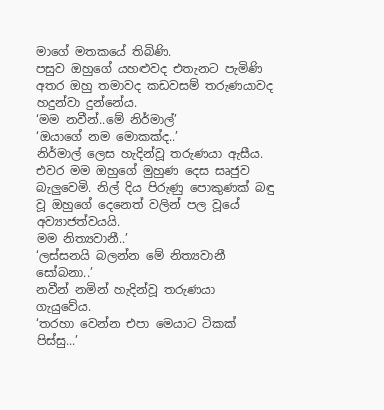මාගේ මතකයේ තිබිණි.
පසුව ඔහුගේ යහළුවද එතැනට පැමිණි අතර ඔහු තමාවද කඩවසම් තරුණයාවද හදුන්වා දුන්නේය.
‘මම නවීන්..මේ නිර්මාල්’
‘ඔයාගේ නම මොකක්ද..’
නිර්මාල් ලෙස හැදින්වූ තරුණයා ඇසීය.
එවර මම ඔහුගේ මුහුණ දෙස සෘජුව බැලුවෙමි. නිල් දිය පිරුණු පොකුණක් බඳු වූ ඔහුගේ දෙනෙත් වලින් පල වූයේ අව්‍යාජත්වයයි.
මම නිත්‍යවානී..’
‘ලස්සනයි බලන්න මේ නිත්‍යවානී සෝබනා..’
නවීන් නමින් හැදින්වූ තරුණයා ගැයුවේය.
‘තරහා වෙන්න එපා මෙයාට ටිකක් පිස්සු...’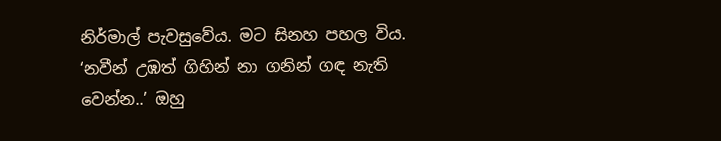නිර්මාල් පැවසුවේය. මට සිනහ පහල විය.
‘නවීන් උඹත් ගිහින් නා ගනින් ගඳ නැති වෙන්න..’ ඔහු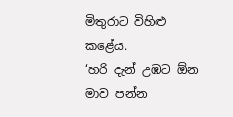මිතුරාට විහිළු කළේය.
‘හරි දැන් උඹට ඕන මාව පන්න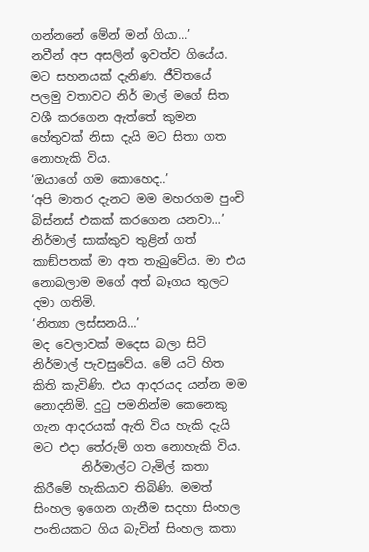ගන්නනේ මේන් මන් ගියා...’
නවීන් අප අසලින් ඉවත්ව ගියේය. මට සහනයක් දැනිණ. ජීවිතයේ පලමු වතාවට නිර් මාල් මගේ සිත වශී කරගෙන ඇත්තේ කුමන හේතුවක් නිසා දැයි මට සිතා ගත නොහැකි විය.
‘ඔයාගේ ගම කොහෙද..’
‘අපි මාතර දැනට මම මහරගම පුංචි බිස්නස් එකක් කරගෙන යනවා...’
නිර්මාල් සාක්කුව තුළින් ගත් කාඞ්පතක් මා අත තැබුවේය. මා එය නොබලාම මගේ අත් බෑගය තුලට දමා ගතිමි.
‘නිත්‍යා ලස්සනයි...’
මද වෙලාවක් මදෙස බලා සිටි නිර්මාල් පැවසුවේය. මේ යටි හිත කිති කැවිණි. එය ආදරයද යන්න මම නොදනිමි. දුටු පමනින්ම කෙනෙකු ගැන ආදරයක් ඇති විය හැකි දැයි මට එදා තේරුම් ගත නොහැකි විය.
        නිර්මාල්ට ටැමිල් කතා කිරීමේ හැකියාව තිබිණි. මමත් සිංහල ඉගෙන ගැනීම සදහා සිංහල පංතියකට ගිය බැවින් සිංහල කතා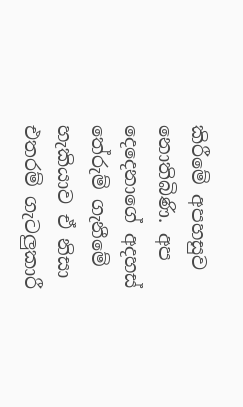කිරීමේ අපහසුව නොතිබිණි. අප දෙදෙනාගේ අදහස් තේරුම් ගැනීමේ හැකියාව ඒ නිසා එතරම් ගැටලුකාරී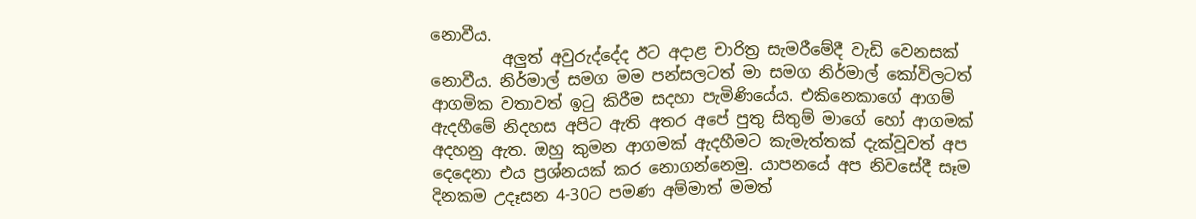නොවීය.
         අලුත් අවුරුද්දේද ඊට අදාළ චාරිත්‍ර සැමරීමේදී වැඩි වෙනසක් නොවීය. නිර්මාල් සමග මම පන්සලටත් මා සමග නිර්මාල් කෝවිලටත් ආගමික වතාවත් ඉටු කිරීම සදහා පැමිණියේය. එකිනෙකාගේ ආගම් ඇදහීමේ නිදහස අපිට ඇති අතර අපේ පුතු සිතුම් මාගේ හෝ ආගමක් අදහනු ඇත. ඔහු කුමන ආගමක් ඇදහීමට කැමැත්තක් දැක්වූවත් අප දෙදෙනා එය ප්‍රශ්නයක් කර නොගන්නෙමු. යාපනයේ අප නිවසේදී සෑම දිනකම උදෑසන 4-30ට පමණ අම්මාත් මමත්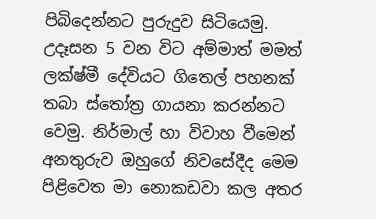පිබිදෙන්නට පුරුදුව සිටියෙමු. උදෑසන 5 වන විට අම්මාත් මමත් ලක්ෂ්මී දේවියට ගිතෙල් පහනක් තබා ස්තෝත්‍ර ගායනා කරන්නට වෙමු. නිර්මාල් හා විවාහ වීමෙන් අනතුරුව ඔහුගේ නිවසේදීද මෙම පිළිවෙත මා නොකඩවා කල අතර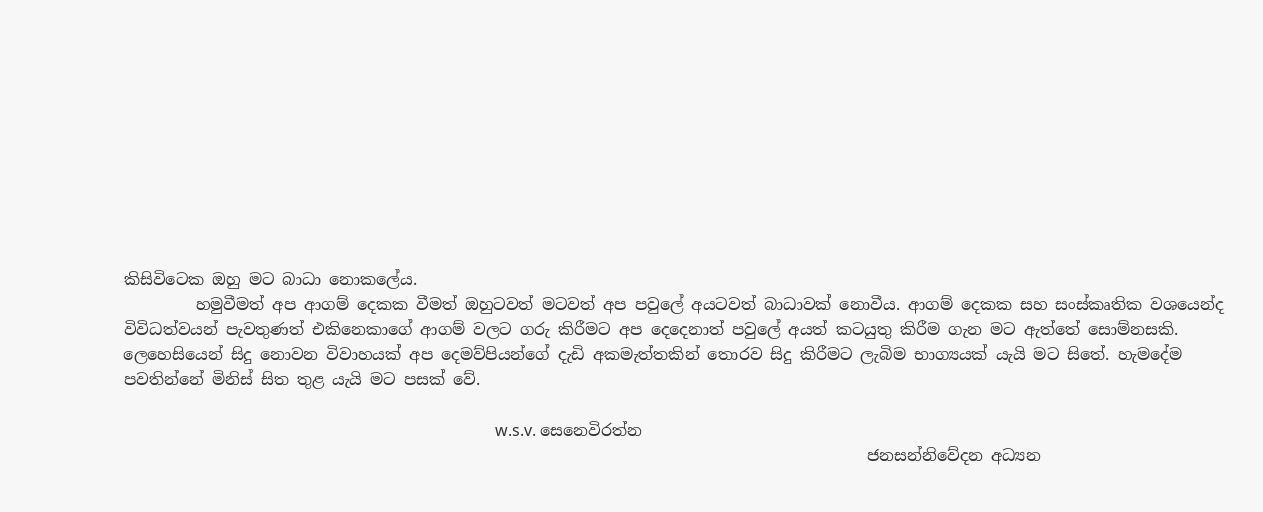කිසිවිටෙක ඔහු මට බාධා නොකලේය.
         හමුවීමත් අප ආගම් දෙකක වීමත් ඔහුටවත් මටවත් අප පවුලේ අයටවත් බාධාවක් නොවීය. ආගම් දෙකක සහ සංස්කෘතික වශයෙන්ද විවිධත්වයන් පැවතුණත් එකිනෙකාගේ ආගම් වලට ගරු කිරීමට අප දෙදෙනාත් පවුලේ අයත් කටයුතු කිරීම ගැන මට ඇත්තේ සොම්නසකි. ලෙහෙසියෙන් සිදු නොවන විවාහයක් අප දෙමව්පියන්ගේ දැඩි අකමැත්තකින් තොරව සිදු කිරීමට ලැබිම භාග්‍යයක් යැයි මට සිතේ. හැමදේම පවතින්නේ මිනිස් සිත තුළ යැයි මට පසක් වේ.

                                                                                             w.s.v. සෙනෙවිරත්න
                                                                                             ජනසන්නිවේදන අධ්‍යන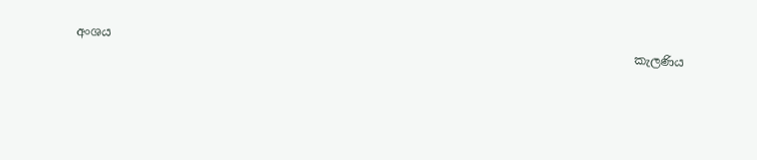අංශය
                                                                                             කැලණිය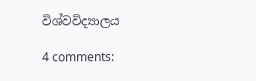විශ්වවිද්‍යාලය

4 comments: